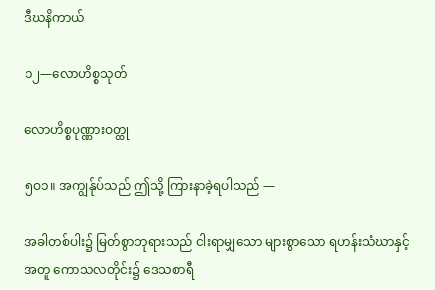ဒီဃနိကာယ်

၁၂—လောဟိစ္စသုတ်

လောဟိစ္စပုဏ္ဏားဝတ္ထု

၅ဝ၁။ အကျွန်ုပ်သည် ဤသို့ ကြားနာခဲ့ရပါသည် —

အခါတစ်ပါး၌ မြတ်စွာဘုရားသည် ငါးရာမျှသော များစွာသော ရဟန်းသံဃာနှင့် အတူ ကောသလတိုင်း၌ ဒေသစာရီ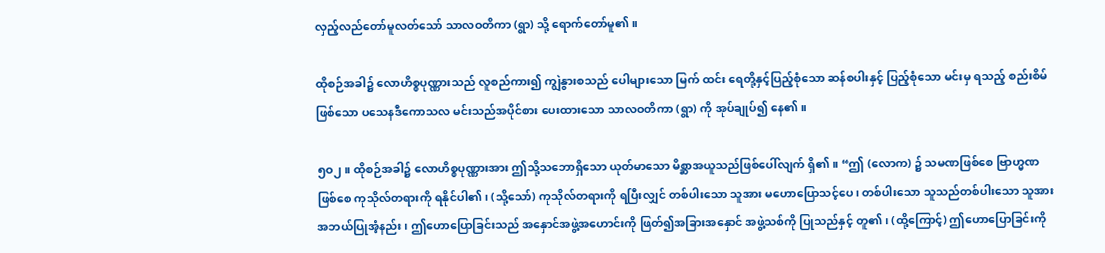လှည့်လည်တော်မူလတ်သော် သာလဝတိကာ (ရွာ) သို့ ရောက်တော်မူ၏။

ထိုစဉ်အခါ၌ လောဟိစ္စပုဏ္ဏားသည် လူစည်ကား၍ ကျွဲနွားစသည် ပေါများသော မြက် ထင်း ရေတို့နှင့်ပြည့်စုံသော ဆန်စပါးနှင့် ပြည့်စုံသော မင်းမှ ရသည့် စည်းစိမ်ဖြစ်သော ပသေနဒီကောသလ မင်းသည်အပိုင်စား ပေးထားသော သာလဝတိကာ (ရွာ) ကို အုပ်ချုပ်၍ နေ၏။

၅ဝ၂။ ထိုစဉ်အခါ၌ လောဟိစ္စပုဏ္ဏားအား ဤသို့သဘောရှိသော ယုတ်မာသော မိစ္ဆာအယူသည်ဖြစ်ပေါ်လျက် ရှိ၏။ “ဤ (လောက) ၌ သမဏဖြစ်စေ ဗြာဟ္မဏဖြစ်စေ ကုသိုလ်တရားကို ရနိုင်ပါ၏၊ (သို့သော်) ကုသိုလ်တရားကို ရပြီးလျှင် တစ်ပါးသော သူအား မဟောပြောသင့်ပေ၊ တစ်ပါးသော သူသည်တစ်ပါးသော သူအား အဘယ်ပြုအံ့နည်း၊ ဤဟောပြောခြင်းသည် အနှောင်အဖွဲ့အဟောင်းကို ဖြတ်၍အခြားအနှောင် အဖွဲ့သစ်ကို ပြုသည်နှင့် တူ၏၊ (ထို့ကြောင့်) ဤဟောပြောခြင်းကို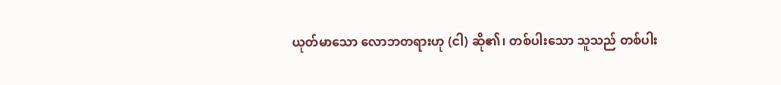ယုတ်မာသော လောဘတရားဟု (ငါ) ဆို၏၊ တစ်ပါးသော သူသည် တစ်ပါး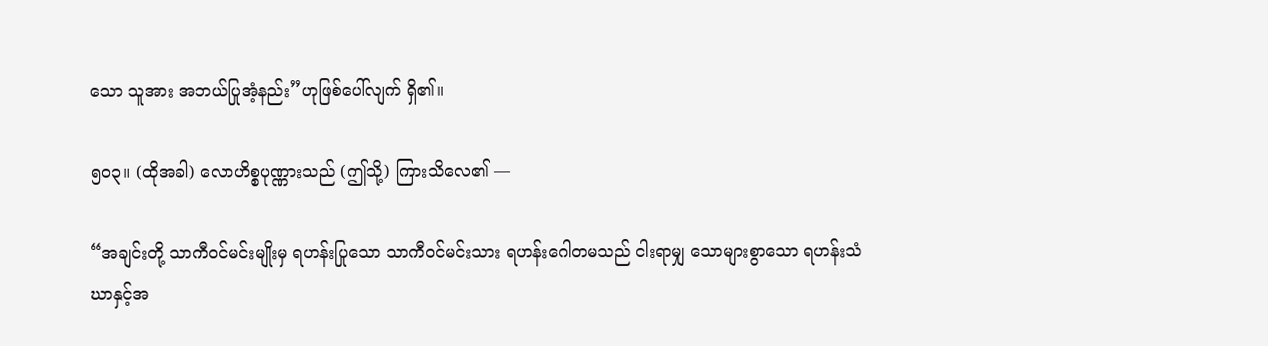သော သူအား အဘယ်ပြုအံ့နည်း”ဟုဖြစ်ပေါ်လျက် ရှိ၏။

၅ဝ၃။ (ထိုအခါ) လောဟိစ္စပုဏ္ဏားသည် (ဤသို့) ကြားသိလေ၏ —

“အချင်းတို့ သာကီဝင်မင်းမျိုးမှ ရဟန်းပြုသော သာကီဝင်မင်းသား ရဟန်းဂေါတမသည် ငါးရာမျှ သောများစွာသော ရဟန်းသံဃာနှင့်အ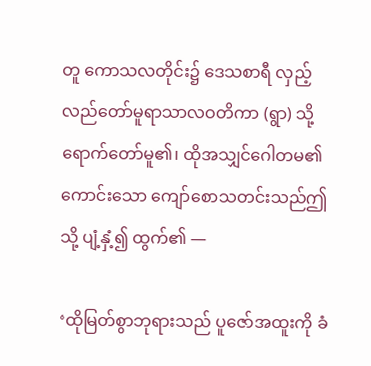တူ ကောသလတိုင်း၌ ဒေသစာရီ လှည့်လည်တော်မူရာသာလဝတိကာ (ရွာ) သို့ ရောက်တော်မူ၏၊ ထိုအသျှင်ဂေါတမ၏ ကောင်းသော ကျော်စောသတင်းသည်ဤသို့ ပျံ့နှံ့၍ ထွက်၏ —

‘ထိုမြတ်စွာဘုရားသည် ပူဇော်အထူးကို ခံ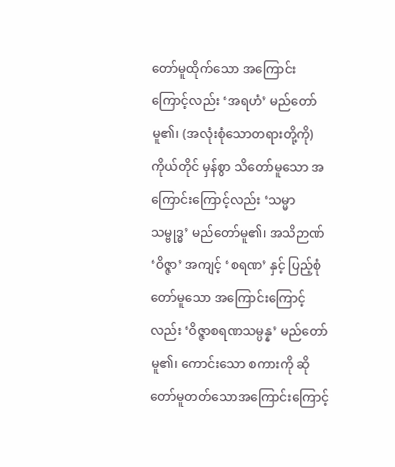တော်မူထိုက်သော အကြောင်းကြောင့်လည်း ‘အရဟံ’ မည်တော်မူ၏၊ (အလုံးစုံသောတရားတို့ကို) ကိုယ်တိုင် မှန်စွာ သိတော်မူသော အကြောင်းကြောင့်လည်း ‘သမ္မာသမ္ဗုဒ္ဓ’ မည်တော်မူ၏၊ အသိဉာဏ် ‘ဝိဇ္ဇာ’ အကျင့် ‘စရဏ’ နှင့် ပြည့်စုံတော်မူသော အကြောင်းကြောင့်လည်း ‘ဝိဇ္ဇာစရဏသမ္ပန္န’ မည်တော်မူ၏၊ ကောင်းသော စကားကို ဆိုတော်မူတတ်သောအကြောင်းကြောင့်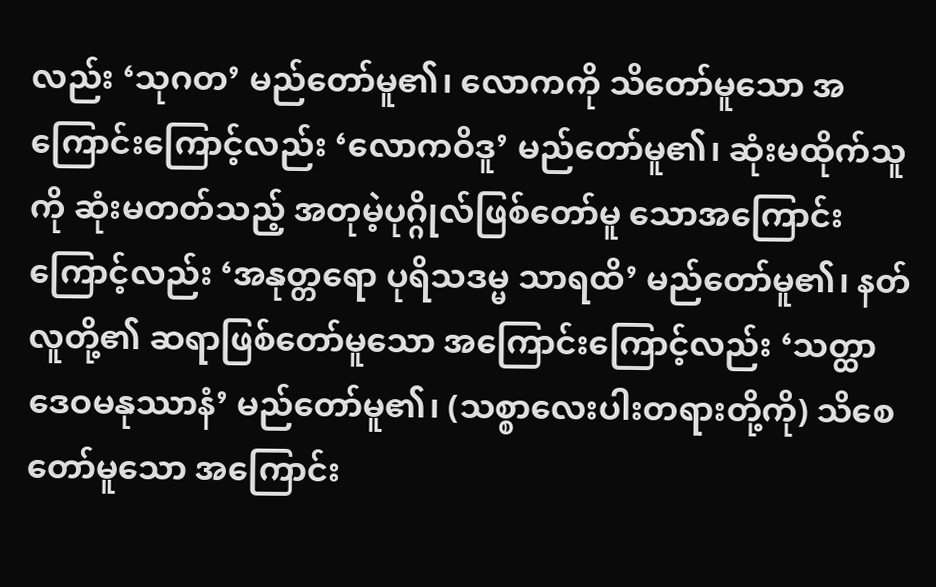လည်း ‘သုဂတ’ မည်တော်မူ၏၊ လောကကို သိတော်မူသော အကြောင်းကြောင့်လည်း ‘လောကဝိဒူ’ မည်တော်မူ၏၊ ဆုံးမထိုက်သူကို ဆုံးမတတ်သည့် အတုမဲ့ပုဂ္ဂိုလ်ဖြစ်တော်မူ သောအကြောင်းကြောင့်လည်း ‘အနုတ္တရော ပုရိသဒမ္မ သာရထိ’ မည်တော်မူ၏၊ နတ်လူတို့၏ ဆရာဖြစ်တော်မူသော အကြောင်းကြောင့်လည်း ‘သတ္ထာ ဒေဝမနုဿာနံ’ မည်တော်မူ၏၊ (သစ္စာလေးပါးတရားတို့ကို) သိစေတော်မူသော အကြောင်း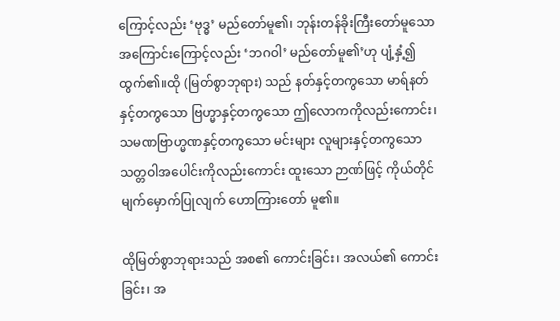ကြောင့်လည်း ‘ဗုဒ္ဓ’ မည်တော်မူ၏၊ ဘုန်းတန်ခိုးကြီးတော်မူသော အကြောင်းကြောင့်လည်း ‘ဘဂဝါ’ မည်တော်မူ၏’ဟု ပျံ့နှံ့၍ ထွက်၏။ထို (မြတ်စွာဘုရား) သည် နတ်နှင့်တကွသော မာရ်နတ်နှင့်တကွသော ဗြဟ္မာနှင့်တကွသော ဤလောကကိုလည်းကောင်း၊ သမဏဗြာဟ္မဏနှင့်တကွသော မင်းများ လူများနှင့်တကွသော သတ္တဝါအပေါင်းကိုလည်းကောင်း ထူးသော ဉာဏ်ဖြင့် ကိုယ်တိုင် မျက်မှောက်ပြုလျက် ဟောကြားတော် မူ၏။

ထိုမြတ်စွာဘုရားသည် အစ၏ ကောင်းခြင်း၊ အလယ်၏ ကောင်းခြင်း၊ အ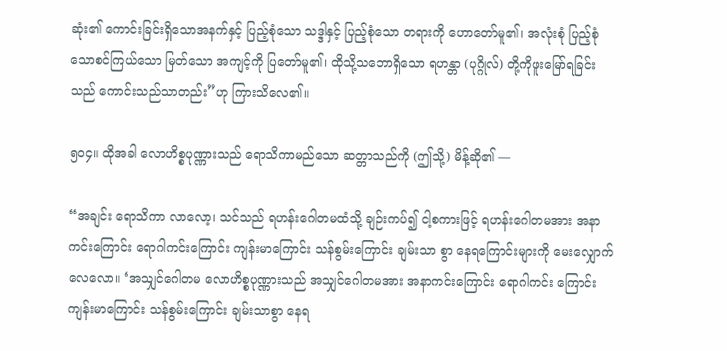ဆုံး၏ ကောင်းခြင်းရှိသောအနက်နှင့် ပြည့်စုံသော သဒ္ဒါနှင့် ပြည့်စုံသော တရားကို ဟောတော်မူ၏၊ အလုံးစုံ ပြည့်စုံသောစင်ကြယ်သော မြတ်သော အကျင့်ကို ပြတော်မူ၏၊ ထိုသို့သဘောရှိသော ရဟန္တာ (ပုဂ္ဂိုလ်) တို့ကိုဖူးမြော်ရခြင်းသည် ကောင်းသည်သာတည်း”ဟု ကြားသိလေ၏။

၅ဝ၄။ ထိုအခါ လောဟိစ္စပုဏ္ဏားသည် ရောသိကာမည်သော ဆတ္တာသည်ကို (ဤသို့) မိန့်ဆို၏ —

“အချင်း ရောသိကာ လာလော့၊ သင်သည် ရဟန်းဂေါတမထံသို့ ချဉ်းကပ်၍ ငါ့စကားဖြင့် ရဟန်းဂေါတမအား အနာကင်းကြောင်း ရောဂါကင်းကြောင်း ကျန်းမာကြောင်း သန်စွမ်းကြောင်း ချမ်းသာ စွာ နေရကြောင်းများကို မေးလျှောက်လေလော။ ‘အသျှင်ဂေါတမ လောဟိစ္စပုဏ္ဏားသည် အသျှင်ဂေါတမအား အနာကင်းကြောင်း ရောဂါကင်း ကြောင်းကျန်းမာကြောင်း သန်စွမ်းကြောင်း ချမ်းသာစွာ နေရ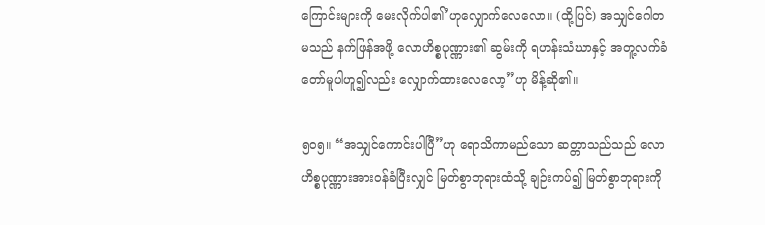ကြောင်းများကို မေးလိုက်ပါ၏’ဟုလျှောက်လေလော။ (ထို့ပြင်) အသျှင်ဂေါတမသည် နက်ဖြန်အဖို့ လောဟိစ္စပုဏ္ဏား၏ ဆွမ်းကို ရဟန်းသံဃာနှင့် အတူ့လက်ခံတော်မူပါဟူ၍လည်း လျှောက်ထားလေလော့”ဟု မိန့်ဆို၏။

၅ဝ၅။ “အသျှင်ကောင်းပါပြီ”ဟု ရောသိကာမည်သော ဆတ္တာသည်သည် လောဟိစ္စပုဏ္ဏားအားဝန်ခံပြီးလျှင် မြတ်စွာဘုရားထံသို့ ချဉ်းကပ်၍ မြတ်စွာဘုရားကို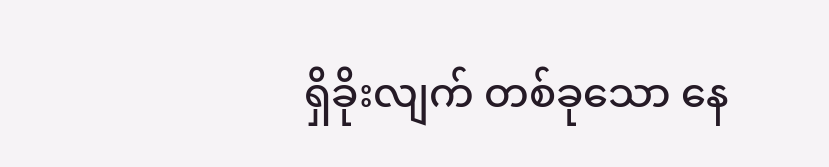ရှိခိုးလျက် တစ်ခုသော နေ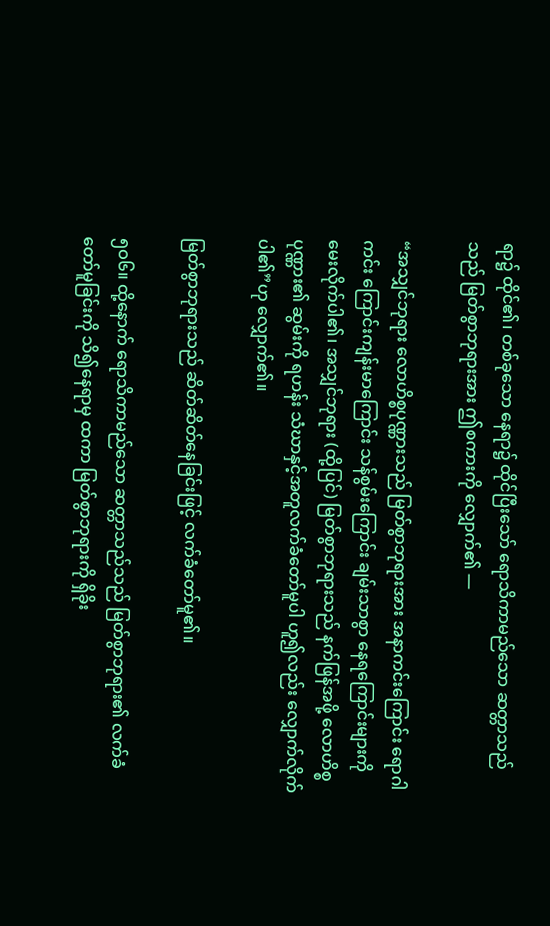ရာ၌ ထိုင်၏၊ တစ်ခုသော နေရာ၌ ထိုင်ပြီးသော် ရောသိကာမည်သော ဆတ္တာသည်သည် မြတ်စွာဘုရားအား ဤစကားကို လျှောက်၏ —

“အသျှင်ဘုရား လောဟိစ္စပုဏ္ဏားသည် မြတ်စွာဘုရားအား အနာကင်းကြောင်း ရောဂါကင်း ကြောင်းကျန်းမာကြောင်း သန်စွမ်းကြောင်း ချမ်းသာစွာ နေရကြောင်းများကို မေးလိုက်ပါ၏၊ အသျှင်ဘုရား (ထို့ပြင်) မြတ်စွာဘုရားသည် နက်ဖြန်အဖို့ လောဟိစ္စပုဏ္ဏား၏ ဆွမ်းကို ရဟန်း သံဃာနှင့်အတူလက်ခံတော်မူပါ ဟူ၍လည်း လျှောက်လိုက်ပါ၏”ဟု လျှောက်၏။

မြတ်စွာဘုရားသည် ဆိတ်ဆိတ်နေခြင်းဖြင့် လက်ခံတော်မူ၏။

၅ဝ၆။ ထို့နောက် ရောသိကာမည်သော ဆတ္တာသည်သည် မြတ်စွာဘုရား၏ လက်ခံတော်မူခြင်းကို သိ၍နေရာမှ ထကာ မြတ်စွာဘုရားကို ရှိခိုး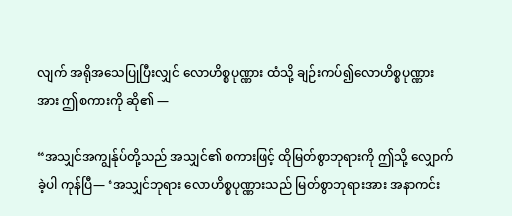လျက် အရိုအသေပြုပြီးလျှင် လောဟိစ္စပုဏ္ဏား ထံသို့ ချဉ်းကပ်၍လောဟိစ္စပုဏ္ဏား အား ဤစကားကို ဆို၏ —

“အသျှင်အကျွန်ုပ်တို့သည် အသျှင်၏ စကားဖြင့် ထိုမြတ်စွာဘုရားကို ဤသို့ လျှောက်ခဲ့ပါ ကုန်ပြီ— ‘အသျှင်ဘုရား လောဟိစ္စပုဏ္ဏားသည် မြတ်စွာဘုရားအား အနာကင်း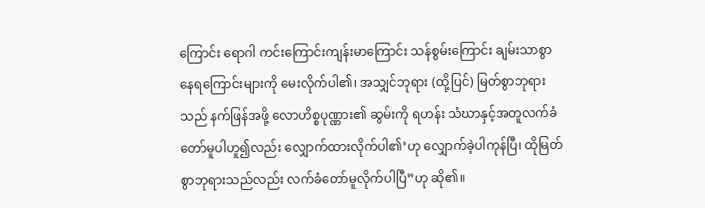ကြောင်း ရောဂါ ကင်းကြောင်းကျန်းမာကြောင်း သန်စွမ်းကြောင်း ချမ်းသာစွာ နေရကြောင်းများကို မေးလိုက်ပါ၏၊ အသျှင်ဘုရား (ထို့ပြင်) မြတ်စွာဘုရားသည် နက်ဖြန်အဖို့ လောဟိစ္စပုဏ္ဏား၏ ဆွမ်းကို ရဟန်း သံဃာနှင့်အတူလက်ခံတော်မူပါဟူ၍လည်း လျှောက်ထားလိုက်ပါ၏’ဟု လျှောက်ခဲ့ပါကုန်ပြီ၊ ထိုမြတ်စွာဘုရားသည်လည်း လက်ခံတော်မူလိုက်ပါပြီ”ဟု ဆို၏။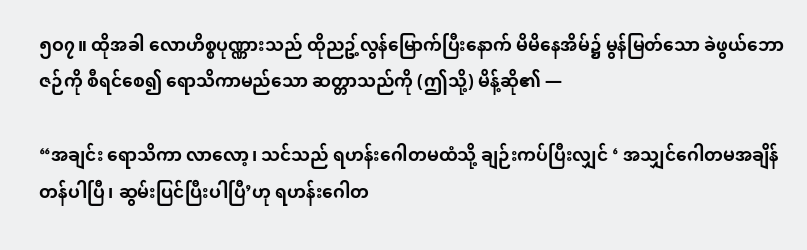၅ဝ၇။ ထိုအခါ လောဟိစ္စပုဏ္ဏားသည် ထိုညဥ့်လွန်မြောက်ပြီးနောက် မိမိနေအိမ်၌ မွန်မြတ်သော ခဲဖွယ်ဘောဇဉ်ကို စီရင်စေ၍ ရောသိကာမည်သော ဆတ္တာသည်ကို (ဤသို့) မိန့်ဆို၏ —

“အချင်း ရောသိကာ လာလော့၊ သင်သည် ရဟန်းဂေါတမထံသို့ ချဉ်းကပ်ပြီးလျှင် ‘ အသျှင်ဂေါတမအချိန်တန်ပါပြီ၊ ဆွမ်းပြင်ပြီးပါပြီ’ဟု ရဟန်းဂေါတ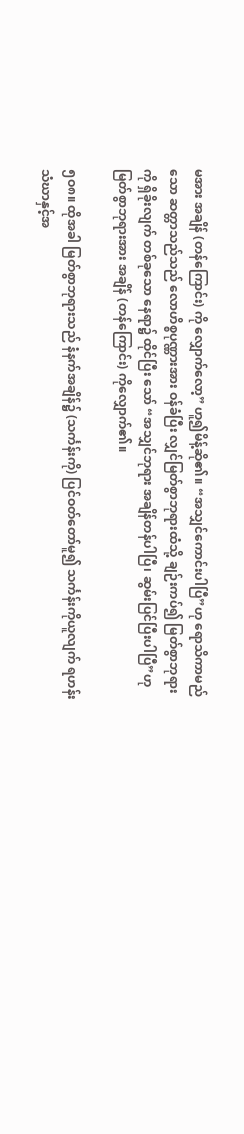မအား အချိန် (တန်ကြောင်း) ကို လျှောက်လော့” ဟူ၍မိန့်ဆို၏။ “အသျှင်ကောင်းပါပြီ”ဟု ရောသိကာမည်သော ဆတ္တာသည်သည် လောဟိစ္စပုဏ္ဏားအား ဝန်ခံပြီး လျှင်မြတ်စွာဘုရားထံသို့ ချဉ်းကပ်၍ မြတ်စွာဘုရားကို ရှိခိုးလျက် တစ်ခုသော နေရာ၌ ထိုင်ပြီး သော် “အသျှင်ဘုရား အချိန်တန်ပါပြီ၊ ဆွမ်းပြင်ပြီးပါပြီ”ဟု မြတ်စွာဘုရားအား အချိန် (တန်ကြောင်း) ကိုလျှောက်၏။

၅ဝ၈။ ထိုအခါ မြတ်စွာဘုရားသည် နံနက်အချိန်၌ (သင်္ကန်းကို) ပြင်ဝတ်တော်မူ၍ သင်္ကန်းကိုယူလျက် ရဟန်းသံဃာနှင့်အ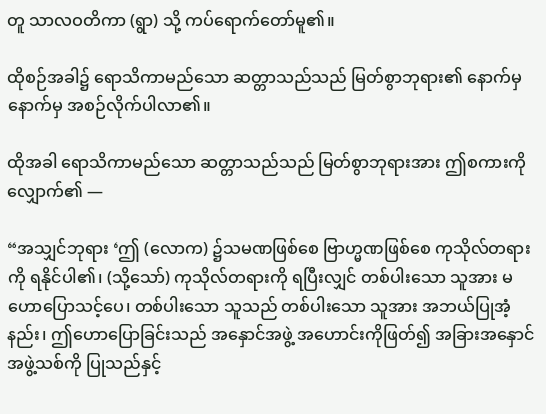တူ သာလဝတိကာ (ရွာ) သို့ ကပ်ရောက်တော်မူ၏။

ထိုစဉ်အခါ၌ ရောသိကာမည်သော ဆတ္တာသည်သည် မြတ်စွာဘုရား၏ နောက်မှ နောက်မှ အစဉ်လိုက်ပါလာ၏။

ထိုအခါ ရောသိကာမည်သော ဆတ္တာသည်သည် မြတ်စွာဘုရားအား ဤစကားကို လျှောက်၏ —

“အသျှင်ဘုရား ‘ဤ (လောက) ၌သမဏဖြစ်စေ ဗြာဟ္မဏဖြစ်စေ ကုသိုလ်တရားကို ရနိုင်ပါ၏၊ (သို့သော်) ကုသိုလ်တရားကို ရပြီးလျှင် တစ်ပါးသော သူအား မဟောပြောသင့်ပေ၊ တစ်ပါးသော သူသည် တစ်ပါးသော သူအား အဘယ်ပြုအံ့နည်း၊ ဤဟောပြောခြင်းသည် အနှောင်အဖွဲ့ အဟောင်းကိုဖြတ်၍ အခြားအနှောင်အဖွဲ့သစ်ကို ပြုသည်နှင့်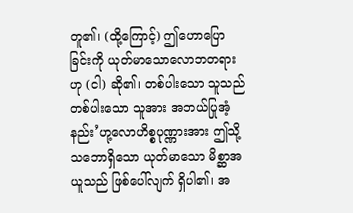တူ၏၊ (ထို့ကြောင့်) ဤဟောပြောခြင်းကို ယုတ်မာသောလောဘတရားဟု (ငါ) ဆို၏၊ တစ်ပါးသော သူသည် တစ်ပါးသော သူအား အဘယ်ပြုအံ့နည်း’ဟု့လောဟိစ္စပုဏ္ဏားအား ဤသို့ သဘောရှိသော ယုတ်မာသော မိစ္ဆာအယူသည် ဖြစ်ပေါ်လျက် ရှိပါ၏၊ အ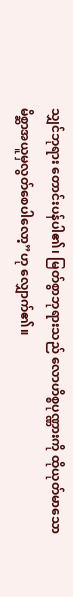သျှင်ဘုရား တောင်းပန်ပါ၏၊ မြတ်စွာဘုရားသည် လောဟိစ္စပုဏ္ဏားကို ထိုယုတ်မာသော မိစ္ဆာအယူမှလွတ်စေပါလော့”ဟု လျှောက်၏။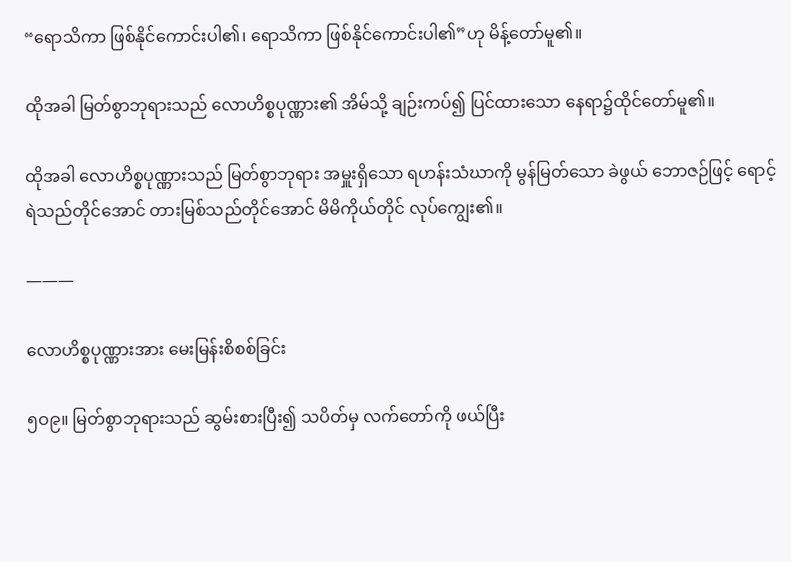“ရောသိကာ ဖြစ်နိုင်ကောင်းပါ၏၊ ရောသိကာ ဖြစ်နိုင်ကောင်းပါ၏”ဟု မိန့်တော်မူ၏။

ထိုအခါ မြတ်စွာဘုရားသည် လောဟိစ္စပုဏ္ဏား၏ အိမ်သို့ ချဉ်းကပ်၍ ပြင်ထားသော နေရာ၌ထိုင်တော်မူ၏။

ထိုအခါ လောဟိစ္စပုဏ္ဏားသည် မြတ်စွာဘုရား အမှူးရှိသော ရဟန်းသံဃာကို မွန်မြတ်သော ခဲဖွယ် ဘောဇဉ်ဖြင့် ရောင့်ရဲသည်တိုင်အောင် တားမြစ်သည်တိုင်အောင် မိမိကိုယ်တိုင် လုပ်ကျွေး၏။

———

လောဟိစ္စပုဏ္ဏားအား မေးမြန်းစိစစ်ခြင်း

၅ဝ၉။ မြတ်စွာဘုရားသည် ဆွမ်းစားပြီး၍ သပိတ်မှ လက်တော်ကို ဖယ်ပြီး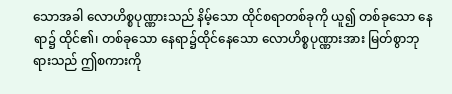သောအခါ လောဟိစ္စပုဏ္ဏားသည် နိမ့်သော ထိုင်စရာတစ်ခုကို ယူ၍ တစ်ခုသော နေရာ၌ ထိုင်၏၊ တစ်ခုသော နေရာ၌ထိုင်နေသော လောဟိစ္စပုဏ္ဏားအား မြတ်စွာဘုရားသည် ဤစကားကို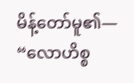မိန့်တော်မူ၏— “လောဟိစ္စ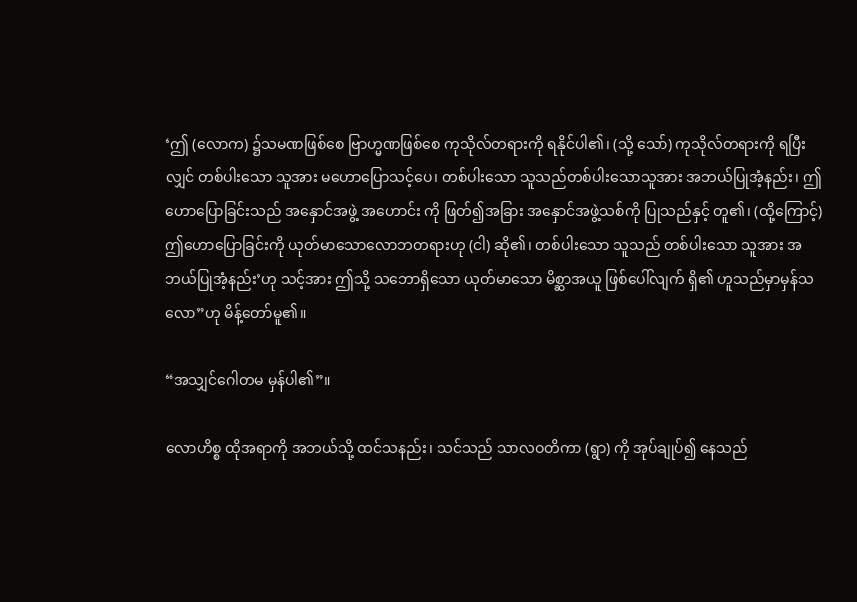‘ဤ (လောက) ၌သမဏဖြစ်စေ ဗြာဟ္မဏဖြစ်စေ ကုသိုလ်တရားကို ရနိုင်ပါ၏၊ (သို့ သော်) ကုသိုလ်တရားကို ရပြီးလျှင် တစ်ပါးသော သူအား မဟောပြောသင့်ပေ၊ တစ်ပါးသော သူသည်တစ်ပါးသောသူအား အဘယ်ပြုအံ့နည်း၊ ဤဟောပြောခြင်းသည် အနှောင်အဖွဲ့ အဟောင်း ကို ဖြတ်၍အခြား အနှောင်အဖွဲ့သစ်ကို ပြုသည်နှင့် တူ၏၊ (ထို့ကြောင့်) ဤဟောပြောခြင်းကို ယုတ်မာသောလောဘတရားဟု (ငါ) ဆို၏၊ တစ်ပါးသော သူသည် တစ်ပါးသော သူအား အဘယ်ပြုအံ့နည်း’ဟု သင့်အား ဤသို့ သဘောရှိသော ယုတ်မာသော မိစ္ဆာအယူ ဖြစ်ပေါ်လျက် ရှိ၏ ဟူသည်မှာမှန်သလော”ဟု မိန့်တော်မူ၏။

“အသျှင်ဂေါတမ မှန်ပါ၏”။

လောဟိစ္စ ထိုအရာကို အဘယ်သို့ ထင်သနည်း၊ သင်သည် သာလဝတိကာ (ရွာ) ကို အုပ်ချုပ်၍ နေသည်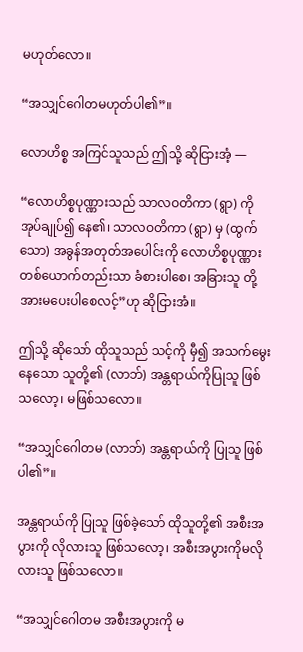မဟုတ်လော။

“အသျှင်ဂေါတမဟုတ်ပါ၏”။

လောဟိစ္စ အကြင်သူသည် ဤသို့ ဆိုငြားအံ့ —

“လောဟိစ္စပုဏ္ဏားသည် သာလဝတိကာ (ရွာ) ကို အုပ်ချုပ်၍ နေ၏၊ သာလဝတိကာ (ရွာ) မှ (ထွက်သော) အခွန်အတုတ်အပေါင်းကို လောဟိစ္စပုဏ္ဏား တစ်ယောက်တည်းသာ ခံစားပါစေ၊ အခြားသူ တို့အားမပေးပါစေလင့်”ဟု ဆိုငြားအံ။

ဤသို့ ဆိုသော် ထိုသူသည် သင့်ကို မှီ၍ အသက်မွေးနေသော သူတို့၏ (လာဘ်) အန္တရာယ်ကိုပြုသူ ဖြစ်သလော့၊ မဖြစ်သလော။

“အသျှင်ဂေါတမ (လာဘ်) အန္တရာယ်ကို ပြုသူ ဖြစ်ပါ၏”။

အန္တရာယ်ကို ပြုသူ ဖြစ်ခဲ့သော် ထိုသူတို့၏ အစီးအပွားကို လိုလားသူ ဖြစ်သလော့၊ အစီးအပွားကိုမလိုလားသူ ဖြစ်သလော။

“အသျှင်ဂေါတမ အစီးအပွားကို မ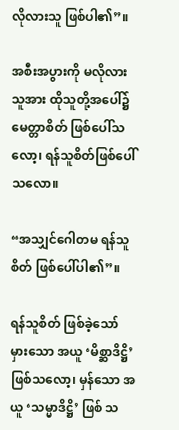လိုလားသူ ဖြစ်ပါ၏”။

အစီးအပွားကို မလိုလားသူအား ထိုသူတို့အပေါ်၌ မေတ္တာစိတ် ဖြစ်ပေါ်သလော့၊ ရန်သူစိတ်ဖြစ်ပေါ်သလော။

“အသျှင်ဂေါတမ ရန်သူစိတ် ဖြစ်ပေါ်ပါ၏”။

ရန်သူစိတ် ဖြစ်ခဲ့သော် မှားသော အယူ ‘မိစ္ဆာဒိဋ္ဌိ’ ဖြစ်သလော့၊ မှန်သော အယူ ‘သမ္မာဒိဋ္ဌိ’ ဖြစ် သ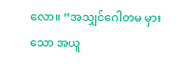လော။ “အသျှင်ဂေါတမ မှားသော အယူ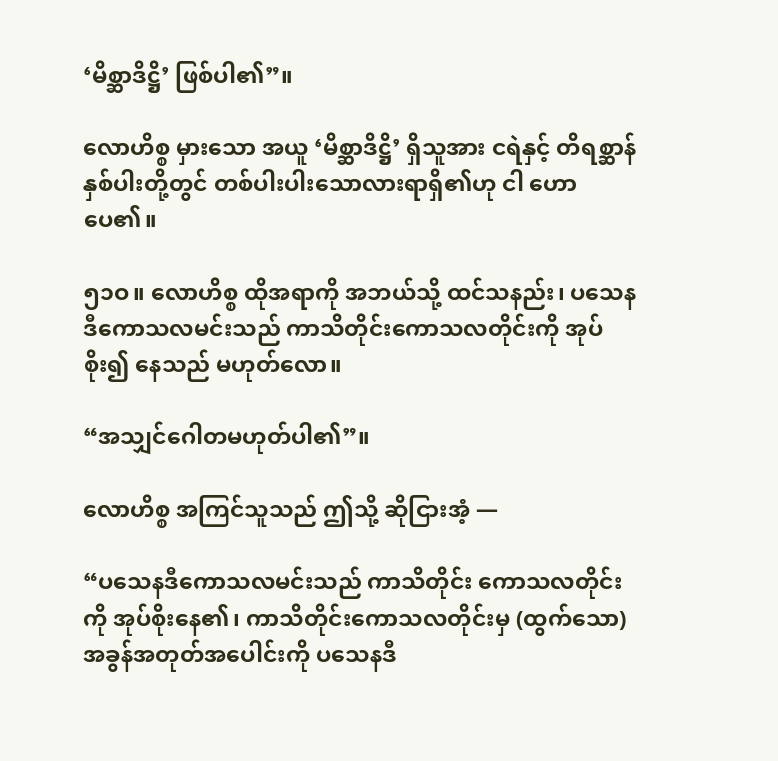‘မိစ္ဆာဒိဋ္ဌိ’ ဖြစ်ပါ၏”။

လောဟိစ္စ မှားသော အယူ ‘မိစ္ဆာဒိဋ္ဌိ’ ရှိသူအား ငရဲနှင့် တိရစ္ဆာန် နှစ်ပါးတို့တွင် တစ်ပါးပါးသောလားရာရှိ၏ဟု ငါ ဟောပေ၏။

၅၁ဝ။ လောဟိစ္စ ထိုအရာကို အဘယ်သို့ ထင်သနည်း၊ ပသေနဒီကောသလမင်းသည် ကာသိတိုင်းကောသလတိုင်းကို အုပ်စိုး၍ နေသည် မဟုတ်လော။

“အသျှင်ဂေါတမဟုတ်ပါ၏”။

လောဟိစ္စ အကြင်သူသည် ဤသို့ ဆိုငြားအံ့ —

“ပသေနဒီကောသလမင်းသည် ကာသိတိုင်း ကောသလတိုင်းကို အုပ်စိုးနေ၏၊ ကာသိတိုင်းကောသလတိုင်းမှ (ထွက်သော) အခွန်အတုတ်အပေါင်းကို ပသေနဒီ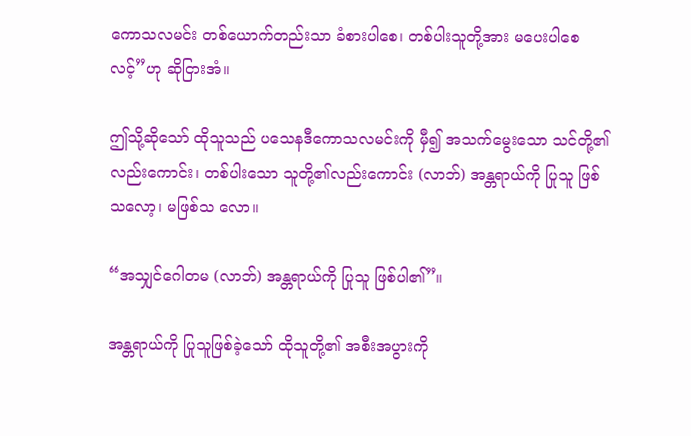ကောသလမင်း တစ်ယောက်တည်းသာ ခံစားပါစေ၊ တစ်ပါးသူတို့အား မပေးပါစေလင့်”ဟု ဆိုငြားအံ။

ဤသို့ဆိုသော် ထိုသူသည် ပသေနဒီကောသလမင်းကို မှီ၍ အသက်မွေးသော သင်တို့၏လည်းကောင်း၊ တစ်ပါးသော သူတို့၏လည်းကောင်း (လာဘ်) အန္တရာယ်ကို ပြုသူ ဖြစ်သလော့၊ မဖြစ်သ လော။

“အသျှင်ဂေါတမ (လာဘ်) အန္တရာယ်ကို ပြုသူ ဖြစ်ပါ၏”။

အန္တရာယ်ကို ပြုသူဖြစ်ခဲ့သော် ထိုသူတို့၏ အစီးအပွားကို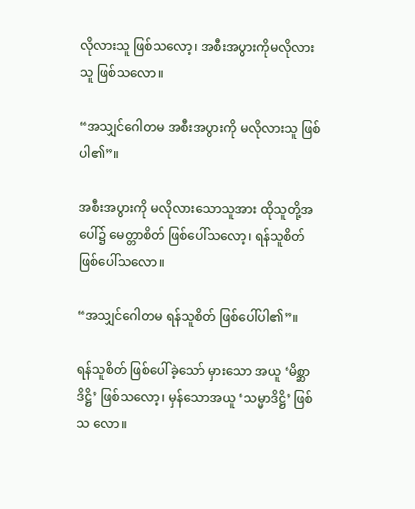လိုလားသူ ဖြစ်သလော့၊ အစီးအပွားကိုမလိုလားသူ ဖြစ်သလော။

“အသျှင်ဂေါတမ အစီးအပွားကို မလိုလားသူ ဖြစ်ပါ၏”။

အစီးအပွားကို မလိုလားသောသူအား ထိုသူတို့အပေါ်၌ မေတ္တာစိတ် ဖြစ်ပေါ်သလော့၊ ရန်သူစိတ်ဖြစ်ပေါ်သလော။

“အသျှင်ဂေါတမ ရန်သူစိတ် ဖြစ်ပေါ်ပါ၏”။

ရန်သူစိတ် ဖြစ်ပေါ်ခဲ့သော် မှားသော အယူ ‘မိစ္ဆာဒိဋ္ဌိ’ ဖြစ်သလော့၊ မှန်သောအယူ ‘သမ္မာဒိဋ္ဌိ’ ဖြစ်သ လော။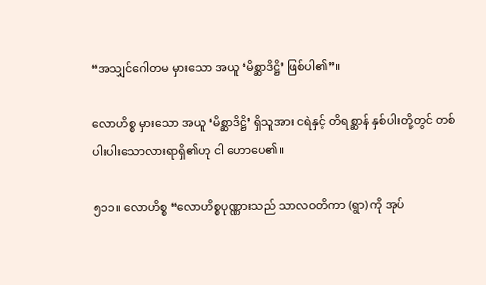“အသျှင်ဂေါတမ မှားသော အယူ ‘မိစ္ဆာဒိဋ္ဌိ’ ဖြစ်ပါ၏”။

လောဟိစ္စ မှားသော အယူ ‘မိစ္ဆာဒိဋ္ဌိ’ ရှိသူအား ငရဲနှင့် တိရစ္ဆာန် နှစ်ပါးတို့တွင် တစ်ပါးပါးသောလားရာရှိ၏ဟု ငါ ဟောပေ၏။

၅၁၁။ လောဟိစ္စ “လောဟိစ္စပုဏ္ဏားသည် သာလဝတိကာ (ရွာ) ကို အုပ်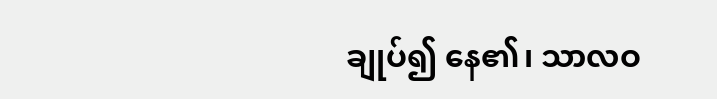ချုပ်၍ နေ၏၊ သာလဝ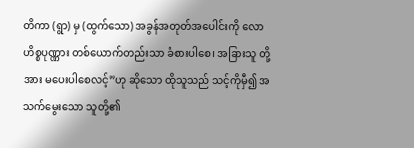တိကာ (ရွာ) မှ (ထွက်သော) အခွန်အတုတ်အပေါင်းကို လောဟိစ္စပုဏ္ဏား တစ်ယောက်တည်းသာ ခံစားပါစေ၊ အခြားသူ တို့အား မပေးပါစေလင့်”ဟု ဆိုသော ထိုသူသည် သင့်ကိုမှီ၍ အသက်မွေးသော သူတို့၏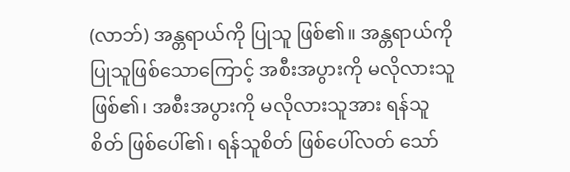(လာဘ်) အန္တရာယ်ကို ပြုသူ ဖြစ်၏။ အန္တရာယ်ကို ပြုသူဖြစ်သောကြောင့် အစီးအပွားကို မလိုလားသူဖြစ်၏၊ အစီးအပွားကို မလိုလားသူအား ရန်သူစိတ် ဖြစ်ပေါ်၏၊ ရန်သူစိတ် ဖြစ်ပေါ်လတ် သော်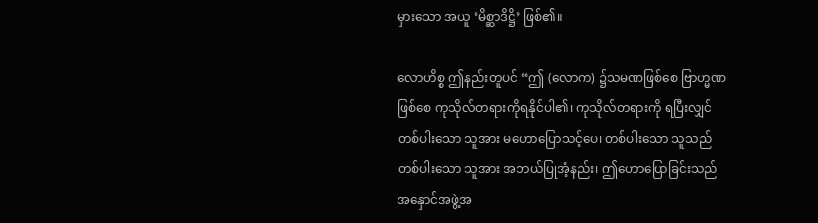မှားသော အယူ ‘မိစ္ဆာဒိဋ္ဌိ’ ဖြစ်၏။

လောဟိစ္စ ဤနည်းတူပင် “ဤ (လောက) ၌သမဏဖြစ်စေ ဗြာဟ္မဏဖြစ်စေ ကုသိုလ်တရားကိုရနိုင်ပါ၏၊ ကုသိုလ်တရားကို ရပြီးလျှင် တစ်ပါးသော သူအား မဟောပြောသင့်ပေ၊ တစ်ပါးသော သူသည်တစ်ပါးသော သူအား အဘယ်ပြုအံ့နည်း၊ ဤဟောပြောခြင်းသည် အနှောင်အဖွဲ့အ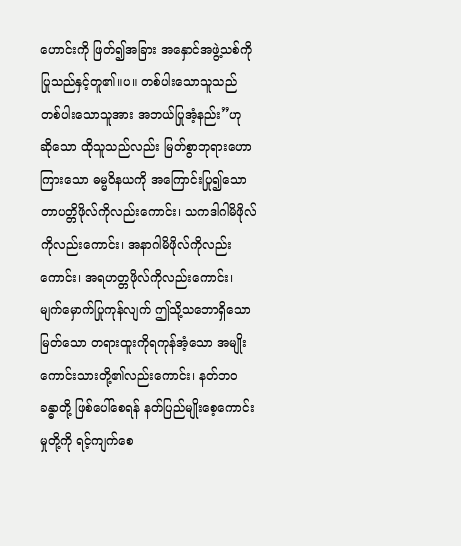ဟောင်းကို ဖြတ်၍အခြား အနှောင်အဖွဲ့သစ်ကို ပြုသည်နှင့်တူ၏။ပ။ တစ်ပါးသောသူသည် တစ်ပါးသောသူအား အဘယ်ပြုအံ့နည်း”ဟု ဆိုသော ထိုသူသည်လည်း မြတ်စွာဘုရားဟောကြားသော ဓမ္မဝိနယကို အကြောင်းပြု၍သောတာပတ္တိဖိုလ်ကိုလည်းကောင်း၊ သကဒါဂါမိဖိုလ်ကိုလည်းကောင်း၊ အနာဂါမိဖိုလ်ကိုလည်းကောင်း၊ အရဟတ္တဖိုလ်ကိုလည်းကောင်း၊ မျက်မှောက်ပြုကုန်လျက် ဤသို့သဘောရှိသော မြတ်သော တရားထူးကိုရကုန်အံ့သော အမျိုးကောင်းသားတို့၏လည်းကောင်း၊ နတ်ဘဝခန္ဓာတို့ ဖြစ်ပေါ်စေရန် နတ်ပြည်မျိုးစေ့ကောင်းမှုတို့ကို ရင့်ကျက်စေ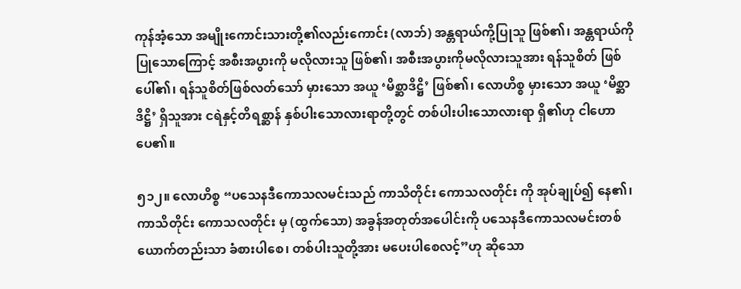ကုန်အံ့သော အမျိုးကောင်းသားတို့၏လည်းကောင်း (လာဘ်) အန္တရာယ်ကို့ပြုသူ ဖြစ်၏၊ အန္တရာယ်ကို ပြုသောကြောင့် အစီးအပွားကို မလိုလားသူ ဖြစ်၏၊ အစီးအပွားကိုမလိုလားသူအား ရန်သူစိတ် ဖြစ်ပေါ်၏၊ ရန်သူစိတ်ဖြစ်လတ်သော် မှားသော အယူ ‘မိစ္ဆာဒိဋ္ဌိ’ ဖြစ်၏၊ လောဟိစ္စ မှားသော အယူ ‘မိစ္ဆာဒိဋ္ဌိ’ ရှိသူအား ငရဲနှင့်တိရစ္ဆာန် နှစ်ပါးသောလားရာတို့တွင် တစ်ပါးပါးသောလားရာ ရှိ၏ဟု ငါဟောပေ၏။

၅၁၂။ လောဟိစ္စ “ပသေနဒီကောသလမင်းသည် ကာသိတိုင်း ကောသလတိုင်း ကို အုပ်ချုပ်၍ နေ၏၊ ကာသိတိုင်း ကောသလတိုင်း မှ (ထွက်သော) အခွန်အတုတ်အပေါင်းကို ပသေနဒီကောသလမင်းတစ်ယောက်တည်းသာ ခံစားပါစေ၊ တစ်ပါးသူတို့အား မပေးပါစေလင့်”ဟု ဆိုသော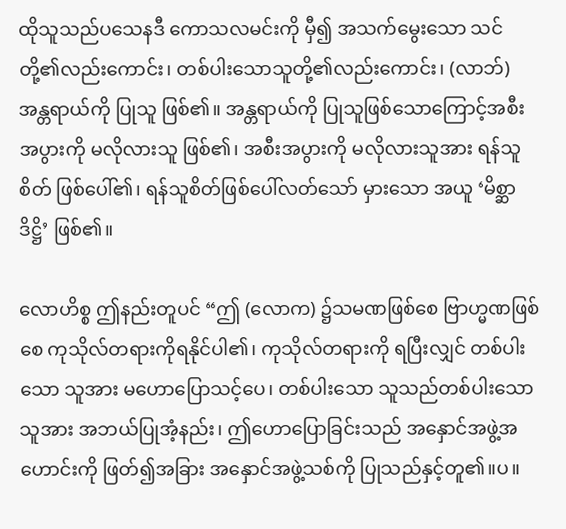ထိုသူသည်ပသေနဒီ ကောသလမင်းကို မှီ၍ အသက်မွေးသော သင်တို့၏လည်းကောင်း၊ တစ်ပါးသောသူတို့၏လည်းကောင်း၊ (လာဘ်) အန္တရာယ်ကို ပြုသူ ဖြစ်၏။ အန္တရာယ်ကို ပြုသူဖြစ်သောကြောင့်အစီးအပွားကို မလိုလားသူ ဖြစ်၏၊ အစီးအပွားကို မလိုလားသူအား ရန်သူစိတ် ဖြစ်ပေါ်၏၊ ရန်သူစိတ်ဖြစ်ပေါ်လတ်သော် မှားသော အယူ ‘မိစ္ဆာဒိဋ္ဌိ’ ဖြစ်၏။

လောဟိစ္စ ဤနည်းတူပင် “ဤ (လောက) ၌သမဏဖြစ်စေ ဗြာဟ္မဏဖြစ်စေ ကုသိုလ်တရားကိုရနိုင်ပါ၏၊ ကုသိုလ်တရားကို ရပြီးလျှင် တစ်ပါးသော သူအား မဟောပြောသင့်ပေ၊ တစ်ပါးသော သူသည်တစ်ပါးသော သူအား အဘယ်ပြုအံ့နည်း၊ ဤဟောပြောခြင်းသည် အနှောင်အဖွဲ့အဟောင်းကို ဖြတ်၍အခြား အနှောင်အဖွဲ့သစ်ကို ပြုသည်နှင့်တူ၏။ပ။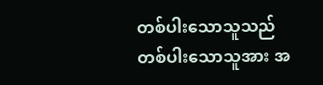တစ်ပါးသောသူသည် တစ်ပါးသောသူအား အ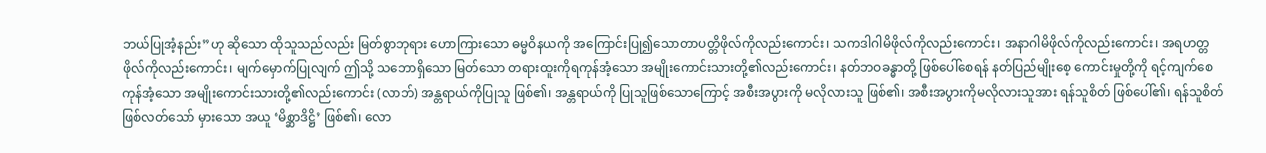ဘယ်ပြုအံ့နည်း”ဟု ဆိုသော ထိုသူသည်လည်း မြတ်စွာဘုရား ဟောကြားသော ဓမ္မဝိနယကို အကြောင်းပြု၍သောတာပတ္တိဖိုလ်ကိုလည်းကောင်း၊ သကဒါဂါမိဖိုလ်ကိုလည်းကောင်း၊ အနာဂါမိဖိုလ်ကိုလည်းကောင်း၊ အရဟတ္တဖိုလ်ကိုလည်းကောင်း၊ မျက်မှောက်ပြုလျက် ဤသို့ သဘောရှိသော မြတ်သော တရားထူးကိုရကုန်အံ့သော အမျိုးကောင်းသားတို့၏လည်းကောင်း၊ နတ်ဘဝခန္ဓာတို့ ဖြစ်ပေါ်စေရန် နတ်ပြည်မျိုးစေ့ ကောင်းမှုတို့ကို ရင့်ကျက်စေကုန်အံ့သော အမျိုးကောင်းသားတို့၏လည်းကောင်း (လာဘ်) အန္တရာယ်ကိုပြုသူ ဖြစ်၏၊ အန္တရာယ်ကို ပြုသူဖြစ်သောကြောင့် အစီးအပွားကို မလိုလားသူ ဖြစ်၏၊ အစီးအပွားကိုမလိုလားသူအား ရန်သူစိတ် ဖြစ်ပေါ်၏၊ ရန်သူစိတ်ဖြစ်လတ်သော် မှားသော အယူ ‘မိစ္ဆာဒိဋ္ဌိ’ ဖြစ်၏၊ လော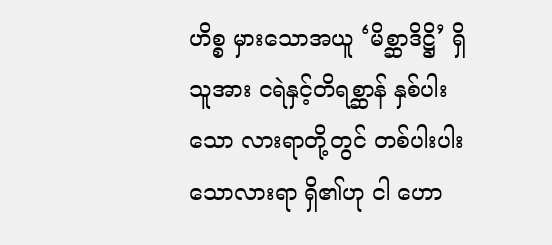ဟိစ္စ မှားသောအယူ ‘မိစ္ဆာဒိဋ္ဌိ’ ရှိသူအား ငရဲနှင့်တိရစ္ဆာန် နှစ်ပါးသော လားရာတို့တွင် တစ်ပါးပါးသောလားရာ ရှိ၏ဟု ငါ ဟော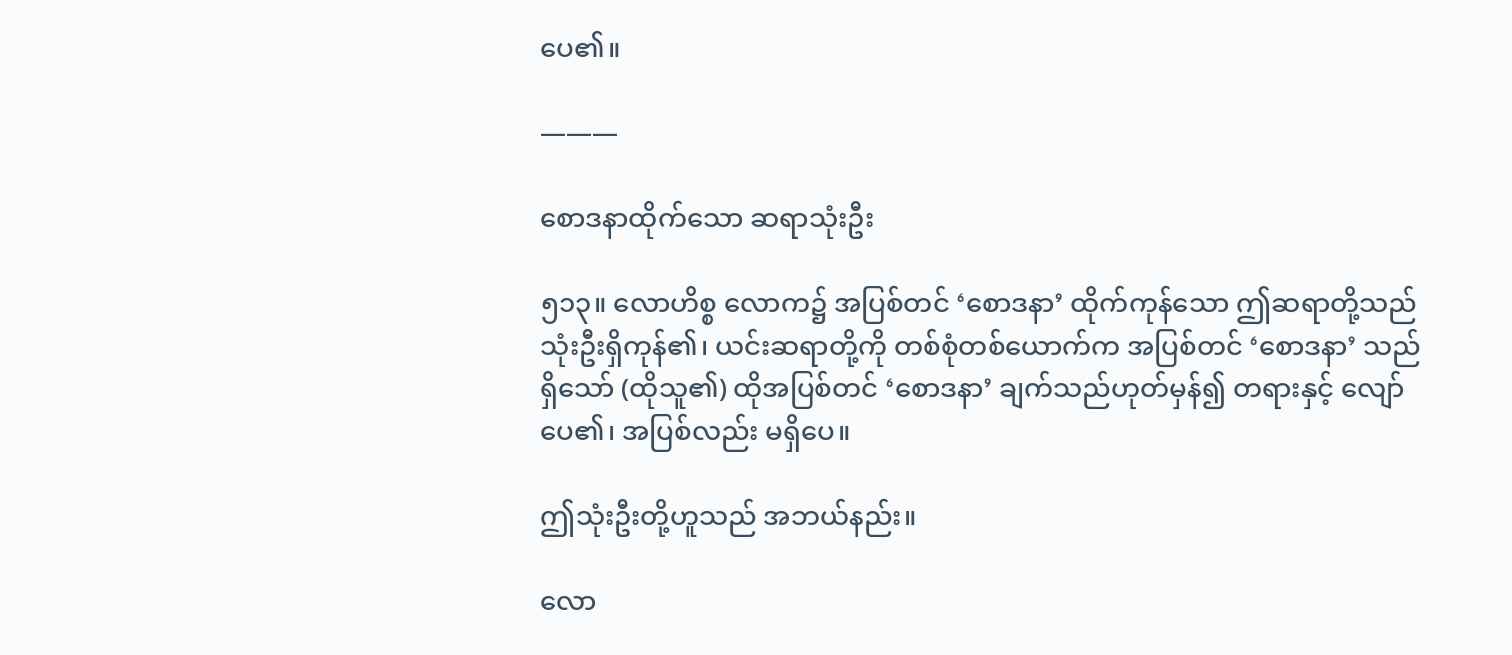ပေ၏။

———

စောဒနာထိုက်သော ဆရာသုံးဦး

၅၁၃။ လောဟိစ္စ လောက၌ အပြစ်တင် ‘စောဒနာ’ ထိုက်ကုန်သော ဤဆရာတို့သည် သုံးဦးရှိကုန်၏၊ ယင်းဆရာတို့ကို တစ်စုံတစ်ယောက်က အပြစ်တင် ‘စောဒနာ’ သည် ရှိသော် (ထိုသူ၏) ထိုအပြစ်တင် ‘စောဒနာ’ ချက်သည်ဟုတ်မှန်၍ တရားနှင့် လျော်ပေ၏၊ အပြစ်လည်း မရှိပေ။

ဤသုံးဦးတို့ဟူသည် အဘယ်နည်း။

လော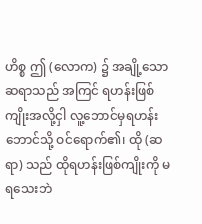ဟိစ္စ ဤ (လောက) ၌ အချို့သော ဆရာသည် အကြင် ရဟန်းဖြစ်ကျိုးအလို့ငှါ လူ့ဘောင်မှရဟန်းဘောင်သို့ ဝင်ရောက်၏၊ ထို (ဆရာ) သည် ထိုရဟန်းဖြစ်ကျိုးကို မရသေးဘဲ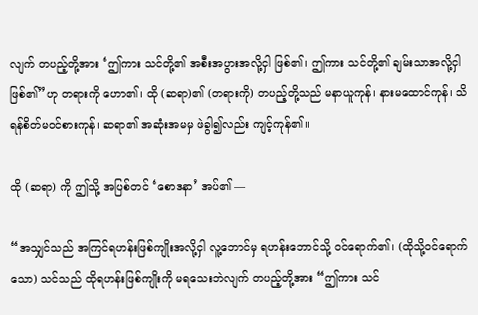လျက် တပည့်တို့အား ‘ဤကား သင်တို့၏ အစီးအပွားအလို့ငှါ ဖြစ်၏၊ ဤကား သင်တို့၏ ချမ်းသာအလို့ငှါ ဖြစ်၏”ဟု တရားကို ဟော၏၊ ထို (ဆရာ)၏ (တရားကို) တပည့်တို့သည် မနာယူကုန်၊ နားမထောင်ကုန်၊ သိရန်စိတ်မဝင်စားကုန်၊ ဆရာ၏ အဆုံးအမမှ ဖဲခွါ၍လည်း ကျင့်ကုန်၏။

ထို (ဆရာ) ကို ဤသို့ အပြစ်တင် ‘စောဒနာ’ အပ်၏ —

“အသျှင်သည် အကြင်ရဟန်းဖြစ်ကျိုးအလို့ငှါ လူ့ဘောင်မှ ရဟန်းဘောင်သို့ ဝင်ရောက်၏၊ (ထိုသို့ဝင်ရောက်သော) သင်သည် ထိုရဟန်းဖြစ်ကျိုးကို မရသေးဘဲလျက် တပည့်တို့အား “ဤကား သင်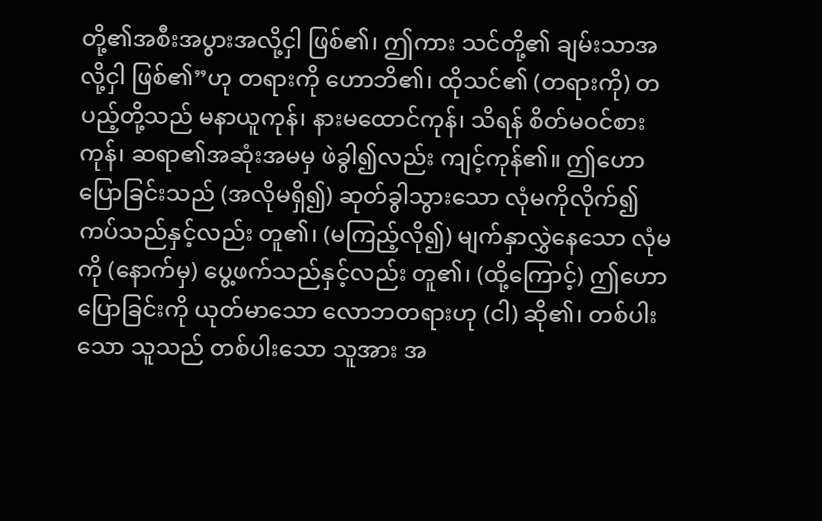တို့၏အစီးအပွားအလို့ငှါ ဖြစ်၏၊ ဤကား သင်တို့၏ ချမ်းသာအလို့ငှါ ဖြစ်၏”ဟု တရားကို ဟောဘိ၏၊ ထိုသင်၏ (တရားကို) တပည့်တို့သည် မနာယူကုန်၊ နားမထောင်ကုန်၊ သိရန် စိတ်မဝင်စားကုန်၊ ဆရာ၏အဆုံးအမမှ ဖဲခွါ၍လည်း ကျင့်ကုန်၏။ ဤဟောပြောခြင်းသည် (အလိုမရှိ၍) ဆုတ်ခွါသွားသော လုံမကိုလိုက်၍ ကပ်သည်နှင့်လည်း တူ၏၊ (မကြည့်လို၍) မျက်နှာလွှဲနေသော လုံမကို (နောက်မှ) ပွေ့ဖက်သည်နှင့်လည်း တူ၏၊ (ထို့ကြောင့်) ဤဟောပြောခြင်းကို ယုတ်မာသော လောဘတရားဟု (ငါ) ဆို၏၊ တစ်ပါးသော သူသည် တစ်ပါးသော သူအား အ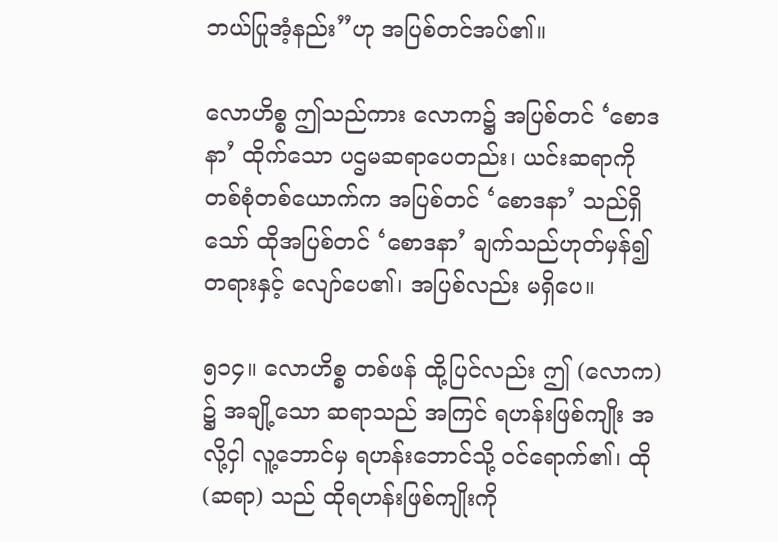ဘယ်ပြုအံ့နည်း”ဟု အပြစ်တင်အပ်၏။

လောဟိစ္စ ဤသည်ကား လောက၌ အပြစ်တင် ‘စောဒနာ’ ထိုက်သော ပဌမဆရာပေတည်း၊ ယင်းဆရာကို တစ်စုံတစ်ယောက်က အပြစ်တင် ‘စောဒနာ’ သည်ရှိသော် ထိုအပြစ်တင် ‘စောဒနာ’ ချက်သည်ဟုတ်မှန်၍ တရားနှင့် လျော်ပေ၏၊ အပြစ်လည်း မရှိပေ။

၅၁၄။ လောဟိစ္စ တစ်ဖန် ထို့ပြင်လည်း ဤ (လောက) ၌ အချို့သော ဆရာသည် အကြင် ရဟန်းဖြစ်ကျိုး အလို့ငှါ လူ့ဘောင်မှ ရဟန်းဘောင်သို့ ဝင်ရောက်၏၊ ထို (ဆရာ) သည် ထိုရဟန်းဖြစ်ကျိုးကို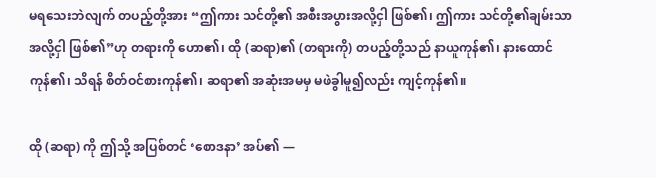မရသေးဘဲလျက် တပည့်တို့အား “ဤကား သင်တို့၏ အစီးအပွားအလို့ငှါ ဖြစ်၏၊ ဤကား သင်တို့၏ချမ်းသာအလို့ငှါ ဖြစ်၏”ဟု တရားကို ဟော၏၊ ထို (ဆရာ)၏ (တရားကို) တပည့်တို့သည် နာယူကုန်၏၊ နားထောင်ကုန်၏၊ သိရန် စိတ်ဝင်စားကုန်၏၊ ဆရာ၏ အဆုံးအမမှ မဖဲခွါမူ၍လည်း ကျင့်ကုန်၏။

ထို (ဆရာ) ကို ဤသို့ အပြစ်တင် ‘စောဒနာ’ အပ်၏ —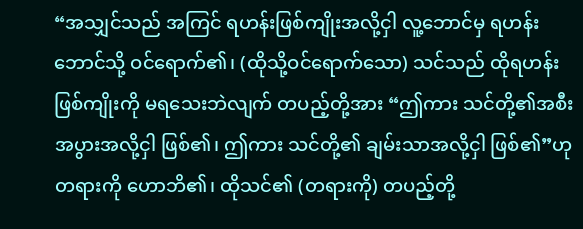“အသျှင်သည် အကြင် ရဟန်းဖြစ်ကျိုးအလို့ငှါ လူ့ဘောင်မှ ရဟန်းဘောင်သို့ ဝင်ရောက်၏၊ (ထိုသို့ဝင်ရောက်သော) သင်သည် ထိုရဟန်းဖြစ်ကျိုးကို မရသေးဘဲလျက် တပည့်တို့အား “ဤကား သင်တို့၏အစီးအပွားအလို့ငှါ ဖြစ်၏၊ ဤကား သင်တို့၏ ချမ်းသာအလို့ငှါ ဖြစ်၏”ဟု တရားကို ဟောဘိ၏၊ ထိုသင်၏ (တရားကို) တပည့်တို့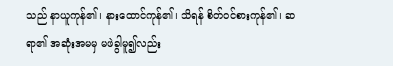သည် နာယူကုန်၏၊ နားထောင်ကုန်၏၊ သိရန် စိတ်ဝင်စားကုန်၏၊ ဆရာ၏ အဆုံးအမမှ မဖဲခွါမူ၍လည်း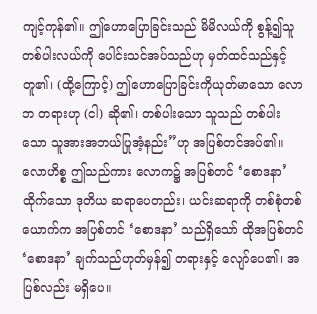ကျင့်ကုန်၏။ ဤဟောပြောခြင်းသည် မိမိလယ်ကို စွန့်၍သူတစ်ပါးလယ်ကို ပေါင်းသင်အပ်သည်ဟု မှတ်ထင်သည်နှင့် တူ၏၊ (ထို့ကြောင့်) ဤဟောပြောခြင်းကိုယုတ်မာသော လောဘ တရားဟု (ငါ) ဆို၏၊ တစ်ပါးသော သူသည် တစ်ပါး သော သူအားအဘယ်ပြုအံ့နည်း”ဟု အပြစ်တင်အပ်၏။လောဟိစ္စ ဤသည်ကား လောက၌ အပြစ်တင် ‘စောဒနာ’ ထိုက်သော ဒုတိယ ဆရာပေတည်း၊ ယင်းဆရာကို တစ်စုံတစ်ယောက်က အပြစ်တင် ‘စောဒနာ’ သည်ရှိသော် ထိုအပြစ်တင် ‘စောဒနာ’ ချက်သည်ဟုတ်မှန်၍ တရားနှင့် လျော်ပေ၏၊ အပြစ်လည်း မရှိပေ။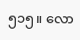၅၁၅။ လော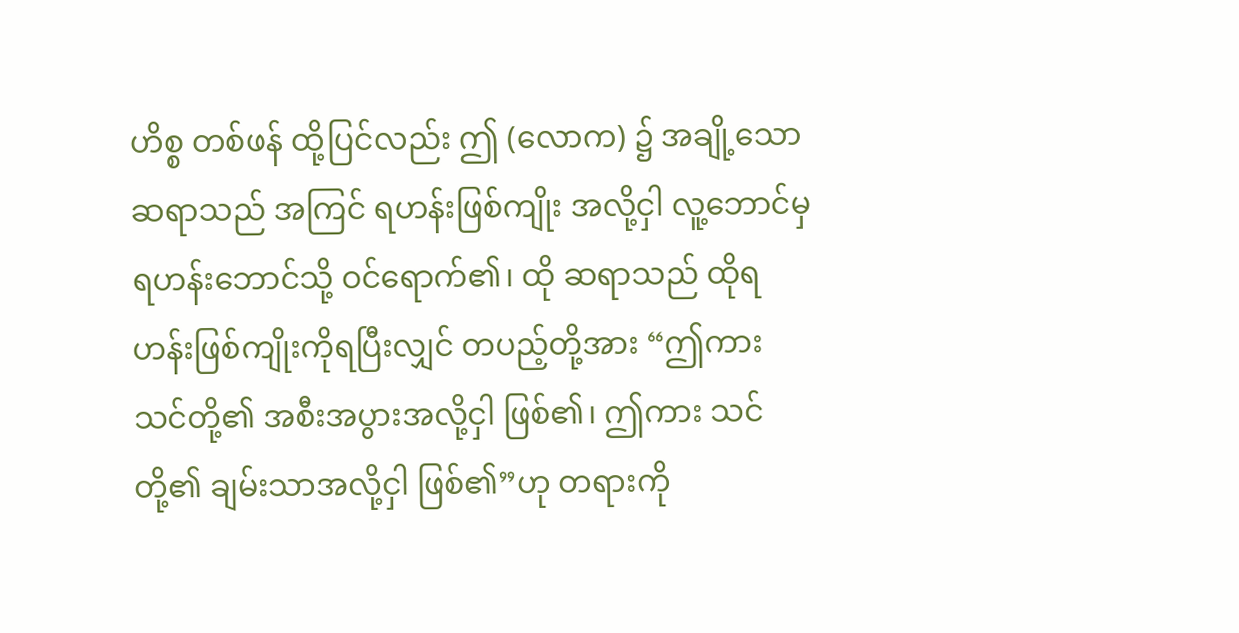ဟိစ္စ တစ်ဖန် ထို့ပြင်လည်း ဤ (လောက) ၌ အချို့သော ဆရာသည် အကြင် ရဟန်းဖြစ်ကျိုး အလို့ငှါ လူ့ဘောင်မှ ရဟန်းဘောင်သို့ ဝင်ရောက်၏၊ ထို ဆရာသည် ထိုရဟန်းဖြစ်ကျိုးကိုရပြီးလျှင် တပည့်တို့အား “ဤကား သင်တို့၏ အစီးအပွားအလို့ငှါ ဖြစ်၏၊ ဤကား သင်တို့၏ ချမ်းသာအလို့ငှါ ဖြစ်၏”ဟု တရားကို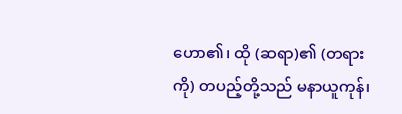ဟော၏၊ ထို (ဆရာ)၏ (တရားကို) တပည့်တို့သည် မနာယူကုန်၊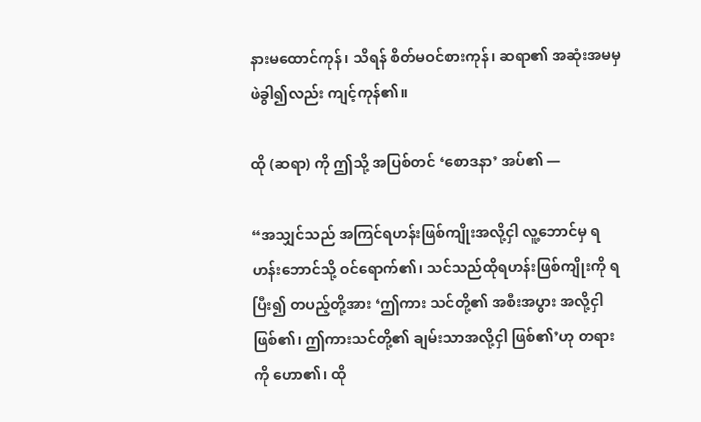နားမထောင်ကုန်၊ သိရန် စိတ်မဝင်စားကုန်၊ ဆရာ၏ အဆုံးအမမှ ဖဲခွါ၍လည်း ကျင့်ကုန်၏။

ထို (ဆရာ) ကို ဤသို့ အပြစ်တင် ‘စောဒနာ’ အပ်၏ —

“အသျှင်သည် အကြင်ရဟန်းဖြစ်ကျိုးအလို့ငှါ လူ့ဘောင်မှ ရဟန်းဘောင်သို့ ဝင်ရောက်၏၊ သင်သည်ထိုရဟန်းဖြစ်ကျိုးကို ရပြီး၍ တပည့်တို့အား ‘ဤကား သင်တို့၏ အစီးအပွား အလို့ငှါ ဖြစ်၏၊ ဤကားသင်တို့၏ ချမ်းသာအလို့ငှါ ဖြစ်၏’ဟု တရားကို ဟော၏၊ ထို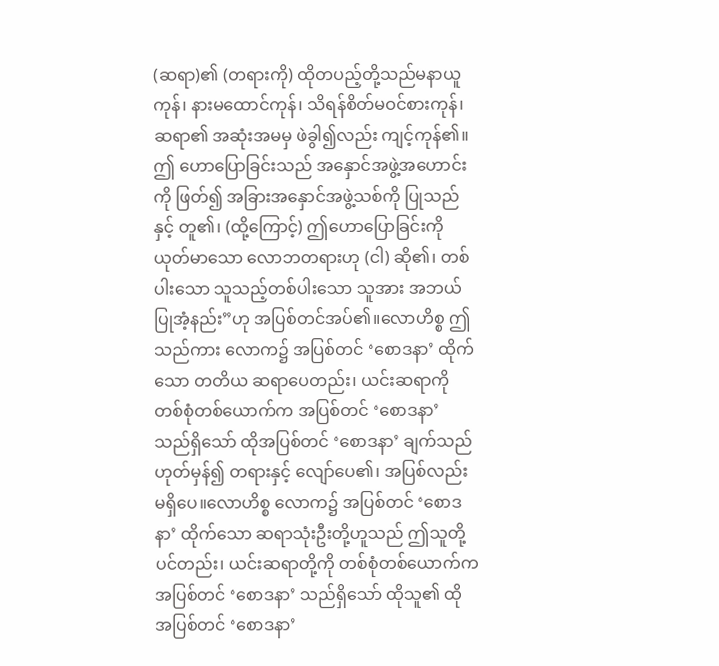(ဆရာ)၏ (တရားကို) ထိုတပည့်တို့သည်မနာယူကုန်၊ နားမထောင်ကုန်၊ သိရန်စိတ်မဝင်စားကုန်၊ ဆရာ၏ အဆုံးအမမှ ဖဲခွါ၍လည်း ကျင့်ကုန်၏။ဤ ဟောပြောခြင်းသည် အနှောင်အဖွဲ့အဟောင်းကို ဖြတ်၍ အခြားအနှောင်အဖွဲ့သစ်ကို ပြုသည်နှင့် တူ၏၊ (ထို့ကြောင့်) ဤဟောပြောခြင်းကို ယုတ်မာသော လောဘတရားဟု (ငါ) ဆို၏၊ တစ်ပါးသော သူသည့်တစ်ပါးသော သူအား အဘယ်ပြုအံ့နည်း”ဟု အပြစ်တင်အပ်၏။လောဟိစ္စ ဤသည်ကား လောက၌ အပြစ်တင် ‘စောဒနာ’ ထိုက်သော တတိယ ဆရာပေတည်း၊ ယင်းဆရာကို တစ်စုံတစ်ယောက်က အပြစ်တင် ‘စောဒနာ’ သည်ရှိသော် ထိုအပြစ်တင် ‘စောဒနာ’ ချက်သည်ဟုတ်မှန်၍ တရားနှင့် လျော်ပေ၏၊ အပြစ်လည်း မရှိပေ။လောဟိစ္စ လောက၌ အပြစ်တင် ‘စောဒနာ’ ထိုက်သော ဆရာသုံးဦးတို့ဟူသည် ဤသူတို့ပင်တည်း၊ ယင်းဆရာတို့ကို တစ်စုံတစ်ယောက်က အပြစ်တင် ‘စောဒနာ’ သည်ရှိသော် ထိုသူ၏ ထိုအပြစ်တင် ‘စောဒနာ’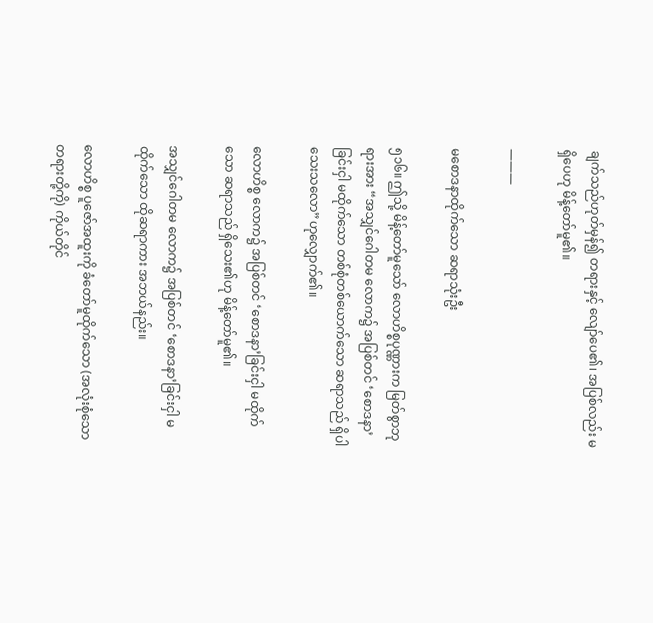ချက်သည်ဟုတ်မှန်၍ တရားနှင့် လျော်ပေ၏၊ အပြစ်လည်း မရှိပေဟု မိန့်တော်မူ၏။

———

မစောဒနာထိုက်သော ဆရာသုံးဦး

၅၁၆။ ဤသို့ မိန့်တော်မူသော် လောဟိစ္စပုဏ္ဏားက မြတ်စွာဘုရားအား “အသျှင်ဂေါတမ လောက၌ အပြစ်တင် ‘စောဒနာ’ခြင်းငှါ မထိုက်သော တစ်စုံတစ်ယောက်သော ဆရာသည် ရှိပါသေးသလော”ဟုလျှောက်၏။

လောဟိစ္စ လောက၌ အပြစ်တင် ‘စောဒနာ’ခြင်းငှါ မထိုက်သော ဆရာသည် ရှိသေး၏ဟု မိန့်တော်မူ၏။

အသျှင်ဂေါတမ လောက၌ အပြစ်တင် ‘စောဒနာ’ခြင်းငှါ မထိုက်သော ထိုဆရာကား အဘယ်နည်း။

လောဟိစ္စ ပူဇော်အထူးကို ခံတော်မူထိုက်သော (အလုံးစုံသောတရားတို့ကို) ကိုယ်တိုင်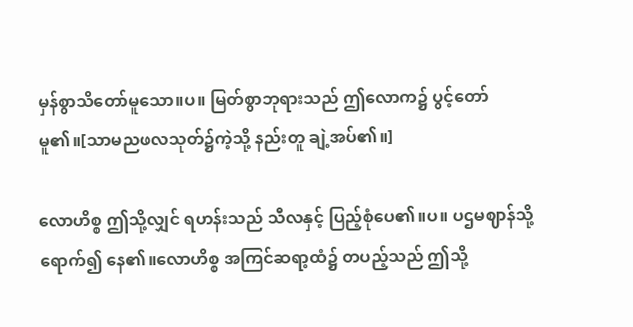မှန်စွာသိတော်မူသော။ပ။ မြတ်စွာဘုရားသည် ဤလောက၌ ပွင့်တော်မူ၏။[သာမညဖလသုတ်၌ကဲ့သို့ နည်းတူ ချဲ့အပ်၏။]

လောဟိစ္စ ဤသို့လျှင် ရဟန်းသည် သီလနှင့် ပြည့်စုံပေ၏။ပ။ ပဌမဈာန်သို့ ရောက်၍ နေ၏။လောဟိစ္စ အကြင်ဆရာ့ထံ၌ တပည့်သည် ဤသို့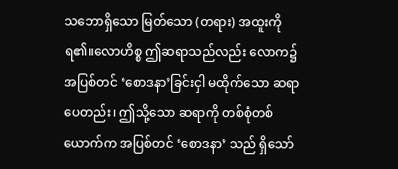သဘောရှိသော မြတ်သော (တရား) အထူးကို ရ၏။လောဟိစ္စ ဤဆရာသည်လည်း လောက၌ အပြစ်တင် ‘စောဒနာ’ခြင်းငှါ မထိုက်သော ဆရာပေတည်း၊ ဤသို့သော ဆရာကို တစ်စုံတစ်ယောက်က အပြစ်တင် ‘စောဒနာ’ သည် ရှိသော်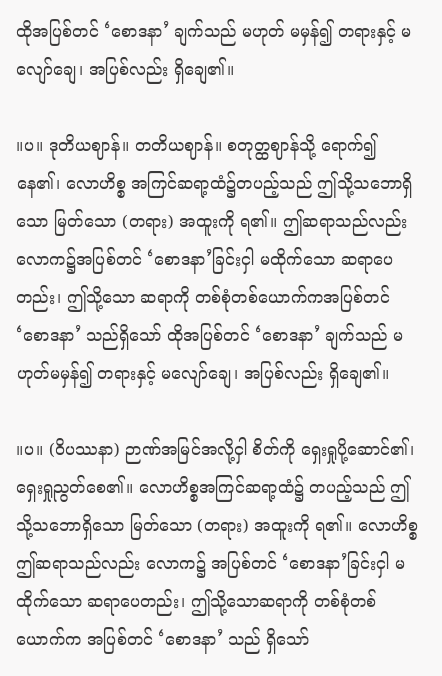ထိုအပြစ်တင် ‘စောဒနာ’ ချက်သည် မဟုတ် မမှန်၍ တရားနှင့် မလျော်ချေ၊ အပြစ်လည်း ရှိချေ၏။

။ပ။ ဒုတိယဈာန်။ တတိယဈာန်။ စတုတ္ထဈာန်သို့ ရောက်၍ နေ၏၊ လောဟိစ္စ အကြင်ဆရာ့ထံ၌တပည့်သည် ဤသို့သဘောရှိသော မြတ်သော (တရား) အထူးကို ရ၏။ ဤဆရာသည်လည်း လောက၌အပြစ်တင် ‘စောဒနာ’ခြင်းငှါ မထိုက်သော ဆရာပေတည်း၊ ဤသို့သော ဆရာကို တစ်စုံတစ်ယောက်ကအပြစ်တင် ‘စောဒနာ’ သည်ရှိသော် ထိုအပြစ်တင် ‘စောဒနာ’ ချက်သည် မဟုတ်မမှန်၍ တရားနှင့် မလျော်ချေ၊ အပြစ်လည်း ရှိချေ၏။

။ပ။ (ဝိပဿနာ) ဉာဏ်အမြင်အလို့ငှါ စိတ်ကို ရှေးရှုပို့ဆောင်၏၊ ရှေးရှုညွတ်စေ၏။ လောဟိစ္စအကြင်ဆရာ့ထံ၌ တပည့်သည် ဤသို့သဘောရှိသော မြတ်သော (တရား) အထူးကို ရ၏။ လောဟိစ္စဤဆရာသည်လည်း လောက၌ အပြစ်တင် ‘စောဒနာ’ခြင်းငှါ မထိုက်သော ဆရာပေတည်း၊ ဤသို့သောဆရာကို တစ်စုံတစ်ယောက်က အပြစ်တင် ‘စောဒနာ’ သည် ရှိသော်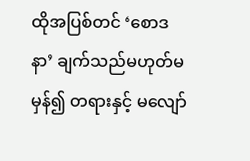ထိုအပြစ်တင် ‘စောဒနာ’ ချက်သည်မဟုတ်မမှန်၍ တရားနှင့် မလျော်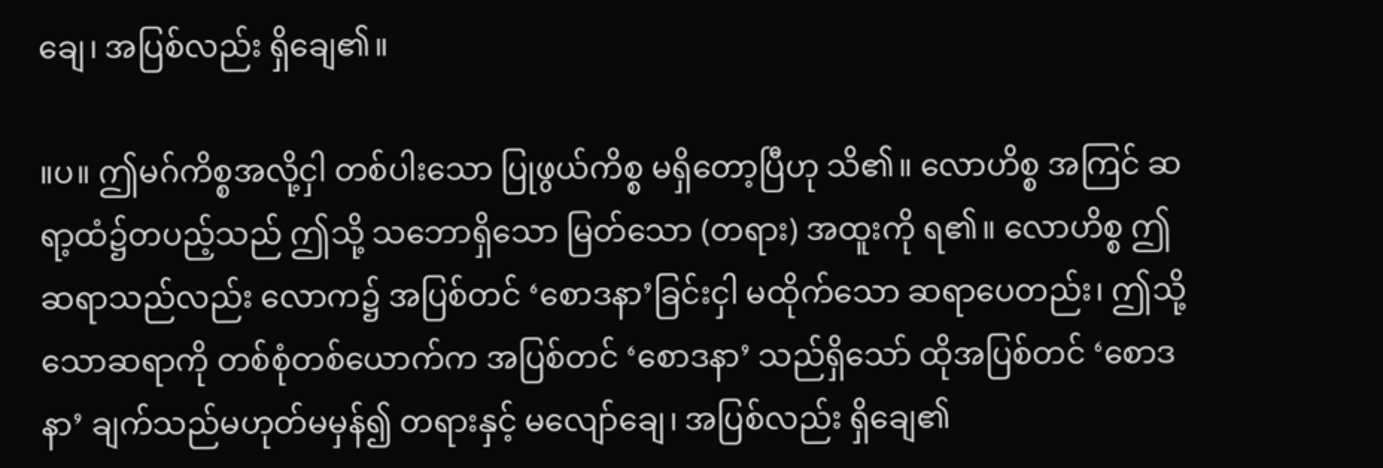ချေ၊ အပြစ်လည်း ရှိချေ၏။

။ပ။ ဤမဂ်ကိစ္စအလို့ငှါ တစ်ပါးသော ပြုဖွယ်ကိစ္စ မရှိတော့ပြီဟု သိ၏။ လောဟိစ္စ အကြင် ဆရာ့ထံ၌တပည့်သည် ဤသို့ သဘောရှိသော မြတ်သော (တရား) အထူးကို ရ၏။ လောဟိစ္စ ဤ ဆရာသည်လည်း လောက၌ အပြစ်တင် ‘စောဒနာ’ခြင်းငှါ မထိုက်သော ဆရာပေတည်း၊ ဤသို့သောဆရာကို တစ်စုံတစ်ယောက်က အပြစ်တင် ‘စောဒနာ’ သည်ရှိသော် ထိုအပြစ်တင် ‘စောဒနာ’ ချက်သည်မဟုတ်မမှန်၍ တရားနှင့် မလျော်ချေ၊ အပြစ်လည်း ရှိချေ၏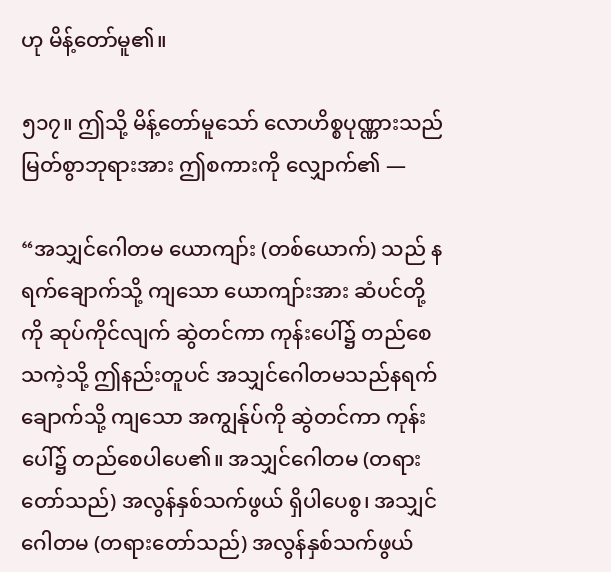ဟု မိန့်တော်မူ၏။

၅၁၇။ ဤသို့ မိန့်တော်မူသော် လောဟိစ္စပုဏ္ဏားသည် မြတ်စွာဘုရားအား ဤစကားကို လျှောက်၏ —

“အသျှင်ဂေါတမ ယောကျာ်း (တစ်ယောက်) သည် နရက်ချောက်သို့ ကျသော ယောကျာ်းအား ဆံပင်တို့ကို ဆုပ်ကိုင်လျက် ဆွဲတင်ကာ ကုန်းပေါ်၌ တည်စေသကဲ့သို့ ဤနည်းတူပင် အသျှင်ဂေါတမသည်နရက်ချောက်သို့ ကျသော အကျွန်ုပ်ကို ဆွဲတင်ကာ ကုန်းပေါ်၌ တည်စေပါပေ၏။ အသျှင်ဂေါတမ (တရားတော်သည်) အလွန်နှစ်သက်ဖွယ် ရှိပါပေစွ၊ အသျှင်ဂေါတမ (တရားတော်သည်) အလွန်နှစ်သက်ဖွယ်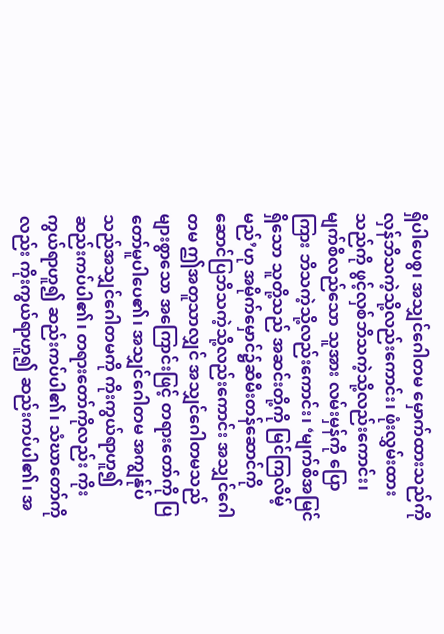ရှိပါပေစွ၊ အသျှင်ဂေါတမ မှောက်ထားသည်ကို လှန်ဘိသကဲ့သို့လည်းကောင်း၊ ဖုံးလွှမ်းထားသည်ကို ဖွင့်လှစ်ဘိသကဲ့သို့လည်းကောင်း၊ မျက်စိလည်သော သူအား လမ်းမှန်ကို ပြောကြား ဘိသကဲ့သို့လည်းကောင်း၊ ‘မျက်စိအမြင်ရှိသော သူတို့သည် အဆင်းတို့ကို မြင်ကြလိမ့်မည်’ဟု အမိုက်မှောင်၌ဆီမီးတန်ဆောင်ကို ဆောင်ပြဘိသကဲ့သို့လည်းကောင်း အသျှင်ဂေါတမ ဤအတူသာလျှင် အသျှင်ဂေါတမသည် များစွာသော အကြောင်းဖြင့် တရားတော်ကို ပြတော်မူပါပေ၏၊ အသျှင်ဂေါတမ အကျွန်ုပ်သည်အသျှင်ဂေါတမကို ကိုးကွယ်ရာဟူ၍ ဆည်းကပ်ပါ၏၊ တရားတော်ကိုလည်း ကိုးကွယ်ရာဟူ၍ ဆည်းကပ်ပါ၏၊ သံဃာတော်ကိုလည်း ကိုးကွယ်ရာဟူ၍ ဆည်းကပ်ပါ၏၊ အ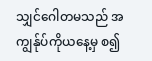သျှင်ဂေါတမသည် အကျွန်ုပ်ကိုယနေ့မှ စ၍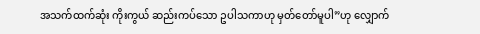အသက်ထက်ဆုံး ကိုးကွယ် ဆည်းကပ်သော ဥပါသကာဟု မှတ်တော်မူပါ”ဟု လျှောက်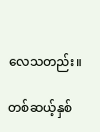လေသတည်း။

တစ်ဆယ့်နှစ်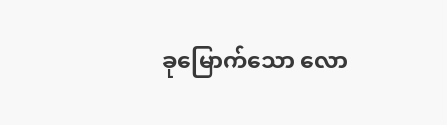ခုမြောက်သော လော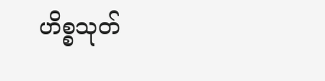ဟိစ္စသုတ်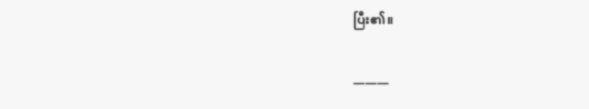ပြီး၏။

———